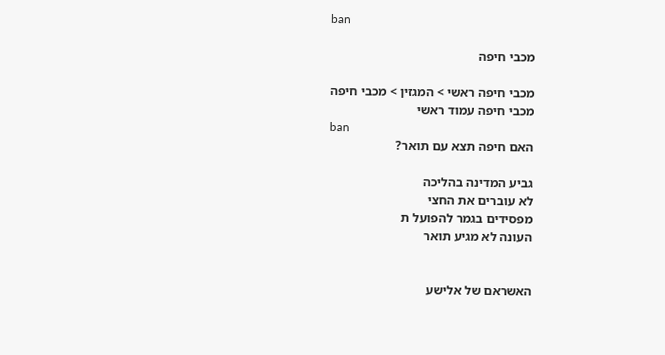ban

מכבי חיפה

מכבי חיפה ראשי > המגזין > מכבי חיפה
מכבי חיפה עמוד ראשי
ban
האם חיפה תצא עם תואר?

גביע המדינה בהליכה
לא עוברים את החצי
מפסידים בגמר להפועל ת
העונה לא מגיע תואר


האשראם של אלישע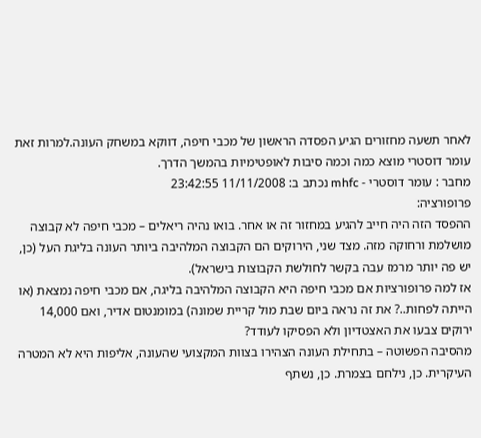לאחר תשעה מחזורים הגיע הפסדה הראשון של מכבי חיפה, דווקא במשחק העונה.למרות זאת עומר דוסטרי מוצא כמה וכמה סיבות לאופטימיות בהמשך הדרך.
מחבר : עומר דוסטרי - mhfc נכתב ב: 11/11/2008 23:42:55
פרופורציה:
ההפסד הזה היה חייב להגיע במחזור זה או אחר. בואו נהיה ריאלים – מכבי חיפה לא קבוצה מושלמת ורחוקה מזה. מצד שני, הירוקים הם הקבוצה המלהיבה ביותר העונה בליגת העל (כן, יש פה יותר מרמז עבה בקשר לחולשת הקבוצות בישראל).
אז למה פרופורציות אם מכבי חיפה היא הקבוצה המלהיבה בליגה, אם מכבי חיפה נמצאת (או הייתה לפחות..? את זה נראה ביום שבת מול קריית שמונה) במומנטום אדיר, ואם 14,000 ירוקים צבעו את האצטדיון ולא הפסיקו לעודד?
מהסיבה הפשוטה – בתחילת העונה הצהירו בצוות המקצועי שהעונה, אליפות היא לא המטרה העיקרית. כן, נילחם בצמרת. כן, נשתף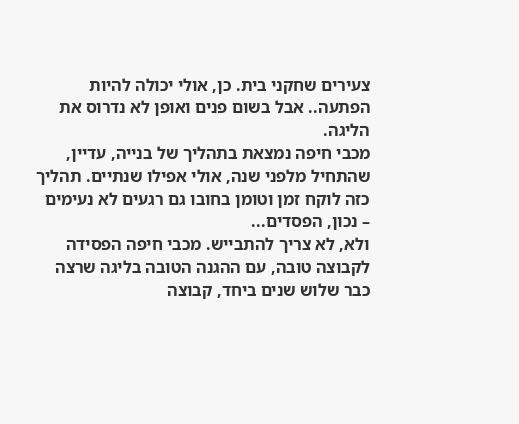צעירים שחקני בית. כן, אולי יכולה להיות הפתעה.. אבל בשום פנים ואופן לא נדרוס את הליגה.
מכבי חיפה נמצאת בתהליך של בנייה, עדיין, שהתחיל מלפני שנה, אולי אפילו שנתיים. תהליך כזה לוקח זמן וטומן בחובו גם רגעים לא נעימים – נכון, הפסדים...
ולא, לא צריך להתבייש. מכבי חיפה הפסידה לקבוצה טובה, עם ההגנה הטובה בליגה שרצה כבר שלוש שנים ביחד, קבוצה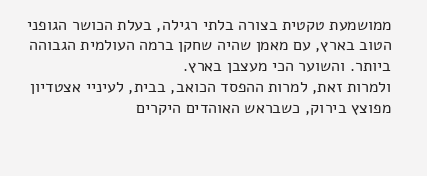ממושמעת טקטית בצורה בלתי רגילה, בעלת הכושר הגופני הטוב בארץ, עם מאמן שהיה שחקן ברמה העולמית הגבוהה ביותר. והשוער הכי מעצבן בארץ.
ולמרות זאת, למרות ההפסד הכואב, בבית, לעיניי אצטדיון מפוצץ בירוק, כשבראש האוהדים היקרים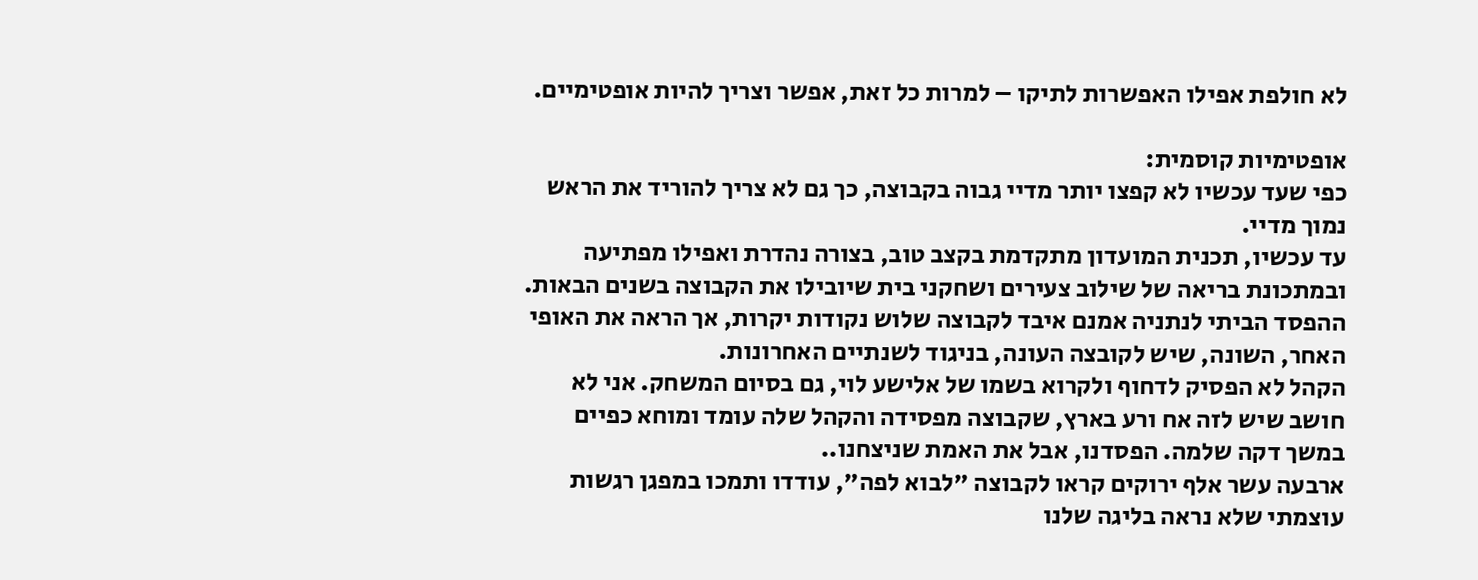לא חולפת אפילו האפשרות לתיקו – למרות כל זאת, אפשר וצריך להיות אופטימיים.

אופטימיות קוסמית:
כפי שעד עכשיו לא קפצו יותר מדיי גבוה בקבוצה, כך גם לא צריך להוריד את הראש נמוך מדיי.
עד עכשיו, תכנית המועדון מתקדמת בקצב טוב, בצורה נהדרת ואפילו מפתיעה ובמתכונת בריאה של שילוב צעירים ושחקני בית שיובילו את הקבוצה בשנים הבאות.
ההפסד הביתי לנתניה אמנם איבד לקבוצה שלוש נקודות יקרות, אך הראה את האופי האחר, השונה, שיש לקובצה העונה, בניגוד לשנתיים האחרונות.
הקהל לא הפסיק לדחוף ולקרוא בשמו של אלישע לוי, גם בסיום המשחק. אני לא חושב שיש לזה אח ורע בארץ, שקבוצה מפסידה והקהל שלה עומד ומוחא כפיים במשך דקה שלמה. הפסדנו, אבל את האמת שניצחנו..
ארבעה עשר אלף ירוקים קראו לקבוצה "לבוא לפה", עודדו ותמכו במפגן רגשות עוצמתי שלא נראה בליגה שלנו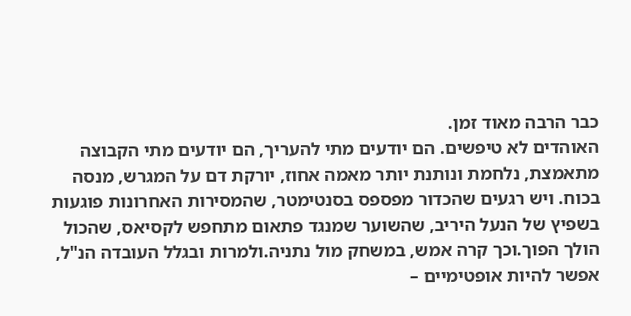כבר הרבה מאוד זמן.
האוהדים לא טיפשים. הם יודעים מתי להעריך, הם יודעים מתי הקבוצה מתאמצת, נלחמת ונותנת יותר מאמה אחוז, יורקת דם על המגרש, מנסה בכוח. ויש רגעים שהכדור מפספס בסנטימטר, שהמסירות האחרונות פוגעות בשפיץ של הנעל היריב, שהשוער שמנגד פתאום מתחפש לקסיאס, שהכול הולך הפוך.וכך קרה אמש, במשחק מול נתניה.ולמרות ובגלל העובדה הנ"ל, אפשר להיות אופטימיים –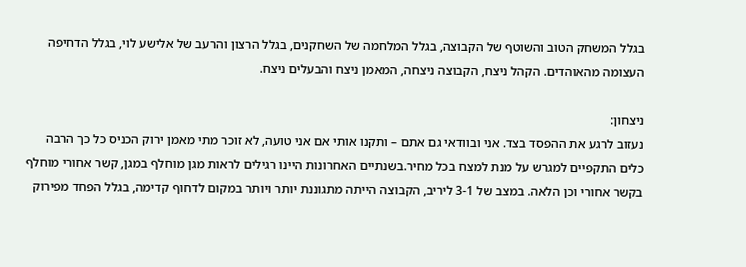בגלל המשחק הטוב והשוטף של הקבוצה, בגלל המלחמה של השחקנים, בגלל הרצון והרעב של אלישע לוי, בגלל הדחיפה העצומה מהאוהדים. הקהל ניצח, הקבוצה ניצחה, המאמן ניצח והבעלים ניצח.

ניצחון:
נעזוב לרגע את ההפסד בצד. אני ובוודאי גם אתם – ותקנו אותי אם אני טועה, לא זוכר מתי מאמן ירוק הכניס כל כך הרבה כלים התקפיים למגרש על מנת למצח בכל מחיר.בשנתיים האחרונות היינו רגילים לראות מגן מוחלף במגן, קשר אחורי מוחלף בקשר אחורי וכן הלאה. במצב של 3-1 ליריב, הקבוצה הייתה מתגוננת יותר ויותר במקום לדחוף קדימה, בגלל הפחד מפירוק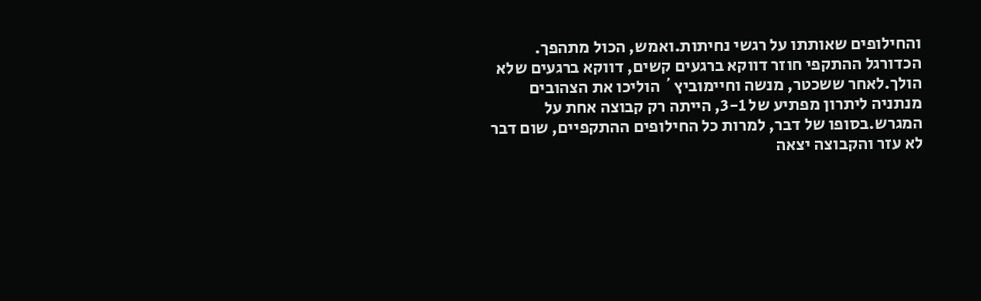והחילופים שאותתו על רגשי נחיתות.ואמש, הכול מתהפך. הכדורגל ההתקפי חוזר דווקא ברגעים קשים, דווקא ברגעים שלא הולך.לאחר ששכטר, מנשה וחיימוביץ´ הוליכו את הצהובים מנתניה ליתרון מפתיע של 3-1, הייתה רק קבוצה אחת על המגרש.בסופו של דבר, למרות כל החילופים ההתקפיים, שום דבר לא עזר והקבוצה יצאה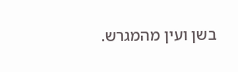בשן ועין מהמגרש.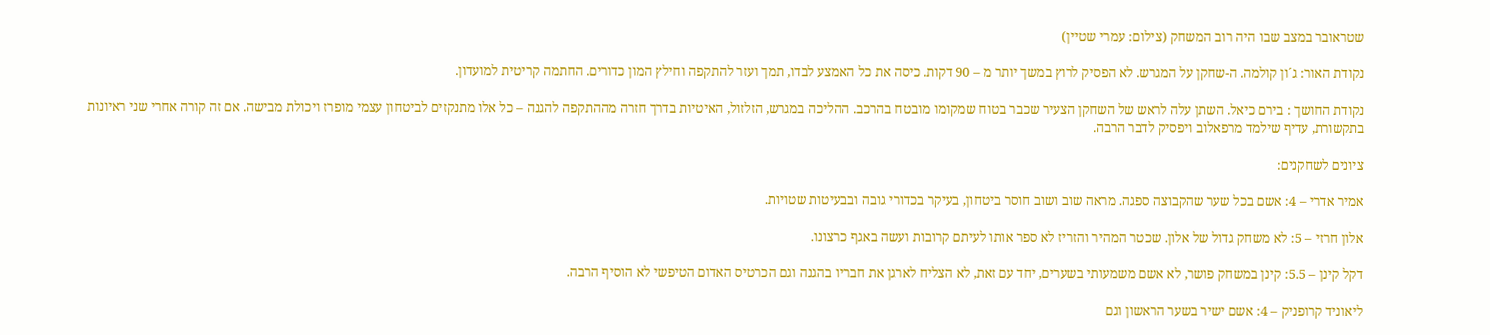שטראובר במצב שבו היה רוב המשחק (צילום: עמרי שטיין)

נקודת האור: ג´ון קולמה. ה-שחקן על המגרש. לא הפסיק לרוץ במשך יותר מ – 90 דקות. כיסה את כל האמצע לבדו, תמך ועזר להתקפה וחילץ המון כדורים. החתמה קריטית למועדון.

נקודת החושך : בירם כיאל. השתן עלה לראש של השחקן הצעיר שכבר בטוח שמקומו מובטח בהרכב. ההליכה במגרש, הזלזול, האיטיות בדרך חזרה מההתקפה להגנה – כל אלו מתנקזים לביטחון עצמי מופרז ויכולת מבישה. אם זה קורה אחרי שני ראיונות בתקשורת, עדיף שילמד מרפאלוב ויפסיק לדבר הרבה.

ציונים לשחקנים:

אמיר אדרי – 4: אשם בכל שער שהקבוצה ספגה. מראה שוב ושוב חוסר ביטחון, בעיקר בכדורי גובה ובבעיטות שטויות.

אלון חרזי – 5: לא משחק גדול של אלון. שכטר המהיר והזריז לא ספר אותו לעיתם קרובות ועשה באגף כרצונו.

דקל קינן – 5.5: קינן במשחק פושר, לא אשם משמעותי בשערים, יחד עם זאת, לא הצליח לארגן את חבריו בהגנה וגם הכרטיס האדום הטיפשי לא הוסיף הרבה.

ליאוניד קרופניק – 4: אשם ישיר בשער הראשון וגם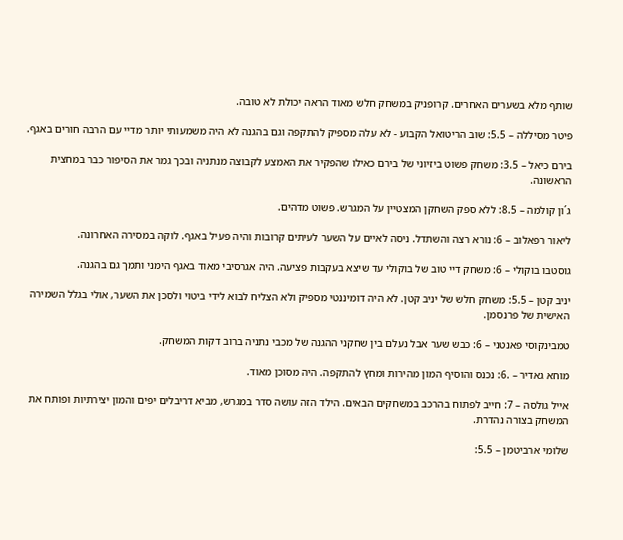שותף מלא בשערים האחרים. קרופניק במשחק חלש מאוד הראה יכולת לא טובה.

פיטר מסיללה – 5.5: שוב הריטואל הקבוע - לא עלה מספיק להתקפה וגם בהגנה לא היה משמעותי יותר מדיי עם הרבה חורים באגף.

בירם כיאל – 3.5: משחק פשוט ביזיוני של בירם כאילו שהפקיר את האמצע לקבוצה מנתניה ובכך גמר את הסיפור כבר במחצית הראשונה.

ג´ון קולמה – 8.5: ללא ספק השחקן המצטיין על המגרש. פשוט מדהים.

ליאור רפאלוב – 6: נורא רצה והשתדל. ניסה לאיים על השער לעיתים קרובות והיה פעיל באגף. לוקה במסירה האחרונה.

גוסטבו בוקולי – 6: משחק דיי טוב של בוקולי עד שיצא בעקבות פציעה. היה אגרסיבי מאוד באגף הימני ותמך גם בהגנה.

יניב קטן – 5.5: משחק חלש של יניב קטן. לא היה דומיננטי מספיק ולא הצליח לבוא לידי ביטוי ולסכן את השער, אולי בגלל השמירה האישית של פרנסמן.

טמבינקוסי פאנטני – 6: כבש שער אבל נעלם בין שחקני ההגנה של מכבי נתניה ברוב דקות המשחק.

מוחא גאדיר – .6: נכנס והוסיף המון מהירות ומחץ להתקפה. היה מסוכן מאוד.

אייל גולסה – 7: חייב לפתוח בהרכב במשחקים הבאים. הילד הזה עושה סדר במגרש, מביא דריבלים יפים והמון יצירתיות ופותח את המשחק בצורה נהדרת.

שלומי ארביטמן – 5.5: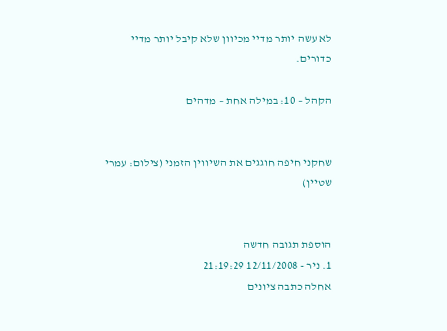לא עשה יותר מדיי מכיוון שלא קיבל יותר מדיי כדורים.

הקהל – 10: במילה אחת – מדהים


שחקני חיפה חוגגים את השיווין הזמני (צילום: עמרי שטיין)


הוספת תגובה חדשה
1. ניר - 12/11/2008 21:19:29
אחלה כתבה ציונים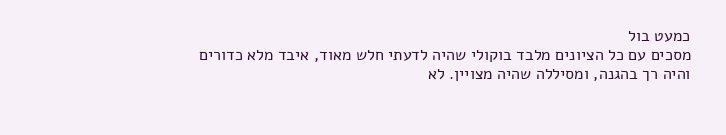כמעט בול
מסכים עם כל הציונים מלבד בוקולי שהיה לדעתי חלש מאוד, איבד מלא כדורים והיה רך בהגנה, ומסיללה שהיה מצויין. לא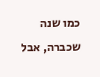כמו שנה שכברה, אבל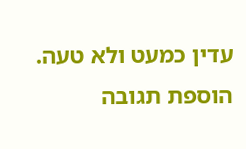עדין כמעט ולא טעה.
הוספת תגובה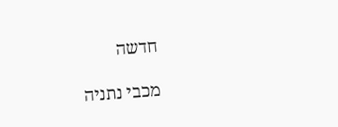חדשה

מכבי נתניה